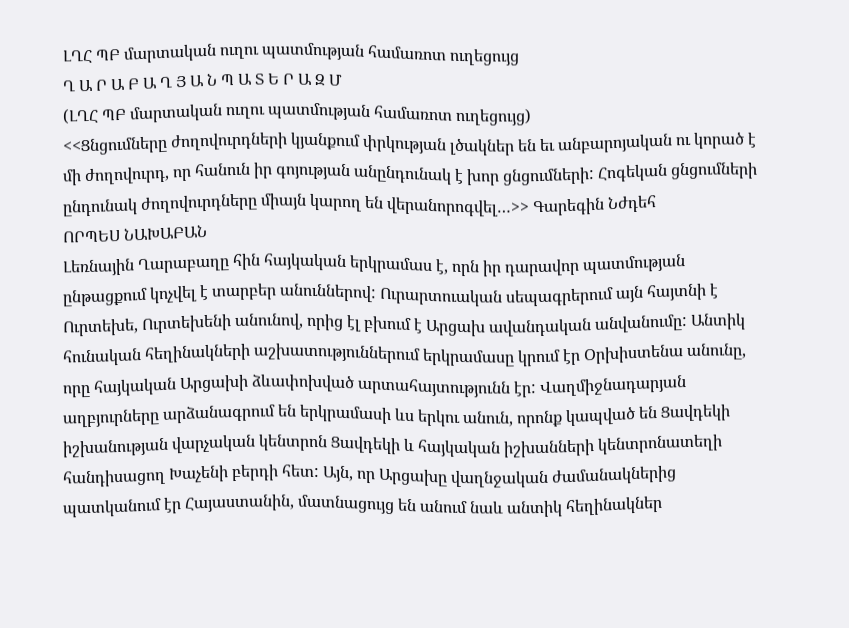ԼՂՀ ՊԲ մարտական ուղու պատմության համառոտ ուղեցույց
Ղ Ա Ր Ա Բ Ա Ղ Յ Ա Ն Պ Ա Տ Ե Ր Ա Զ Մ
(ԼՂՀ ՊԲ մարտական ուղու պատմության համառոտ ուղեցույց)
<<Ցնցումները ժողովուրդների կյանքում փրկության լծակներ են եւ անբարոյական ու կորած է մի ժողովուրդ, որ հանուն իր գոյության անընդունակ է խոր ցնցումների: Հոգեկան ցնցումների ընդունակ ժողովուրդները միայն կարող են վերանորոգվել…>> Գարեգին Նժդեհ
ՈՐՊԵՍ ՆԱԽԱԲԱՆ
Լեռնային Ղարաբաղը հին հայկական երկրամաս է, որն իր դարավոր պատմության ընթացքում կոչվել է տարբեր անուններով: Ուրարտուական սեպագրերում այն հայտնի է Ուրտեխե, Ուրտեխենի անունով, որից էլ բխում է Արցախ ավանդական անվանումը: Անտիկ հունական հեղինակների աշխատություններում երկրամասը կրում էր Օրխիստենա անունը, որը հայկական Արցախի ձևափոխված արտահայտությունն էր: Վաղմիջնադարյան աղբյուրները արձանագրում են երկրամասի ևս երկու անուն, որոնք կապված են Ցավդեկի իշխանության վարչական կենտրոն Ցավդեկի և հայկական իշխանների կենտրոնատեղի հանդիսացող Խաչենի բերդի հետ: Այն, որ Արցախը վաղնջական ժամանակներից պատկանում էր Հայաստանին, մատնացույց են անում նաև անտիկ հեղինակներ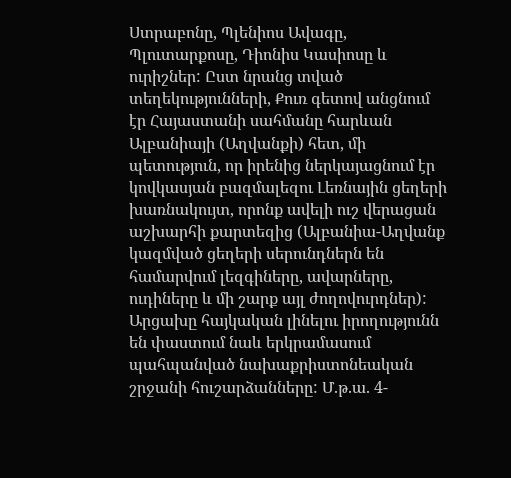Ստրաբոնը, Պլենիոս Ավագը, Պլուտարքոսը, Դիոնիս Կասիոսը և ուրիշներ: Ըստ նրանց տված տեղեկությունների, Քուռ գետով անցնում էր Հայաստանի սահմանը հարևան Ալբանիայի (Աղվանքի) հետ, մի պետություն, որ իրենից ներկայացնում էր կովկասյան բազմալեզու Լեռնային ցեղերի խառնակույտ, որոնք ավելի ուշ վերացան աշխարհի քարտեզից (Ալբանիա-Աղվանք կազմված ցեղերի սերունդներն են համարվում լեզգիները, ավարները, ուդիները և մի շարք այլ ժողովուրդներ): Արցախը հայկական լինելու իրողությունն են փաստում նաև երկրամասում պահպանված նախաքրիստոնեական շրջանի հուշարձանները: Մ.թ.ա. 4-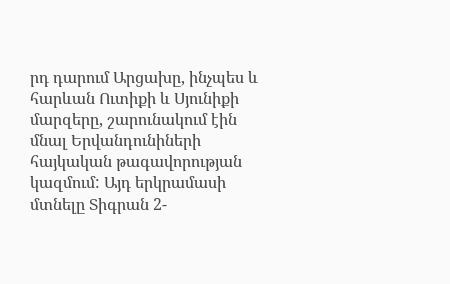րդ դարում Արցախը, ինչպես և հարևան Ուտիքի և Սյունիքի մարզերը, շարունակում էին մնալ Երվանդունիների հայկական թագավորության կազմում: Այդ երկրամասի մտնելը Տիգրան 2-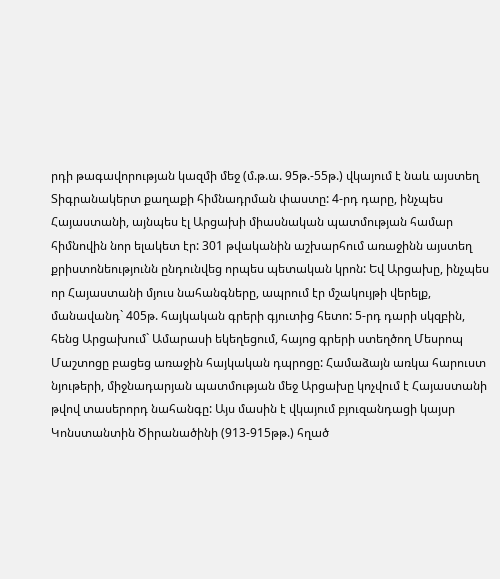րդի թագավորության կազմի մեջ (մ.թ.ա. 95թ.-55թ.) վկայում է նաև այստեղ Տիգրանակերտ քաղաքի հիմնադրման փաստը: 4-րդ դարը, ինչպես Հայաստանի, այնպես էլ Արցախի միասնական պատմության համար հիմնովին նոր ելակետ էր: 301 թվականին աշխարհում առաջինն այստեղ քրիստոնեությունն ընդունվեց որպես պետական կրոն: Եվ Արցախը, ինչպես որ Հայաստանի մյուս նահանգները, ապրում էր մշակույթի վերելք, մանավանդ` 405թ. հայկական գրերի գյուտից հետո: 5-րդ դարի սկզբին, հենց Արցախում` Ամարասի եկեղեցում, հայոց գրերի ստեղծող Մեսրոպ Մաշտոցը բացեց առաջին հայկական դպրոցը: Համաձայն առկա հարուստ նյութերի, միջնադարյան պատմության մեջ Արցախը կոչվում է Հայաստանի թվով տասերորդ նահանգը: Այս մասին է վկայում բյուզանդացի կայսր Կոնստանտին Ծիրանածինի (913-915թթ.) հղած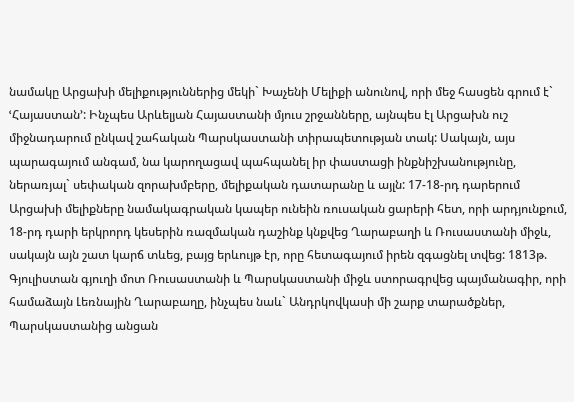նամակը Արցախի մելիքություններից մեկի` Խաչենի Մելիքի անունով, որի մեջ հասցեն գրում է` ՙՀայաստան՚: Ինչպես Արևելյան Հայաստանի մյուս շրջանները, այնպես էլ Արցախն ուշ միջնադարում ընկավ շահական Պարսկաստանի տիրապետության տակ: Սակայն, այս պարագայում անգամ, նա կարողացավ պահպանել իր փաստացի ինքնիշխանությունը, ներառյալ` սեփական զորախմբերը, մելիքական դատարանը և այլն: 17-18-րդ դարերում Արցախի մելիքները նամակագրական կապեր ունեին ռուսական ցարերի հետ, որի արդյունքում, 18-րդ դարի երկրորդ կեսերին ռազմական դաշինք կնքվեց Ղարաբաղի և Ռուսաստանի միջև, սակայն այն շատ կարճ տևեց, բայց երևույթ էր, որը հետագայում իրեն զգացնել տվեց: 1813թ. Գյուլիստան գյուղի մոտ Ռուսաստանի և Պարսկաստանի միջև ստորագրվեց պայմանագիր, որի համաձայն Լեռնային Ղարաբաղը, ինչպես նաև` Անդրկովկասի մի շարք տարածքներ, Պարսկաստանից անցան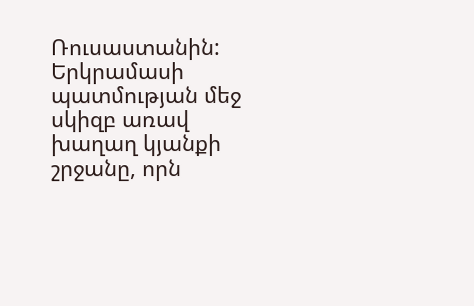Ռուսաստանին: Երկրամասի պատմության մեջ սկիզբ առավ խաղաղ կյանքի շրջանը, որն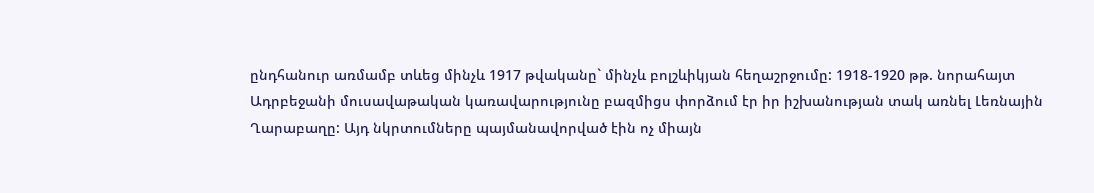ընդհանուր առմամբ տևեց մինչև 1917 թվականը` մինչև բոլշևիկյան հեղաշրջումը: 1918-1920 թթ. նորահայտ Ադրբեջանի մուսավաթական կառավարությունը բազմիցս փորձում էր իր իշխանության տակ առնել Լեռնային Ղարաբաղը: Այդ նկրտումները պայմանավորված էին ոչ միայն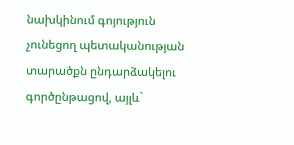նախկինում գոյություն չունեցող պետականության տարածքն ընդարձակելու գործընթացով, այլև`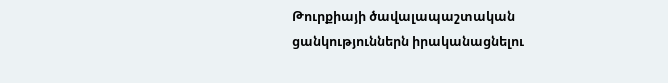Թուրքիայի ծավալապաշտական ցանկություններն իրականացնելու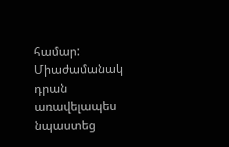համար: Միաժամանակ դրան առավելապես նպաստեց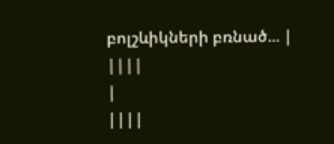բոլշևիկների բռնած... |
||||
|
||||